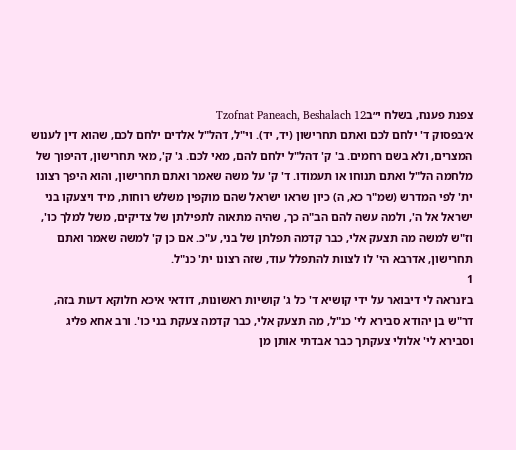צפנת פענח, בשלח י״בTzofnat Paneach, Beshalach 12
א׳בפסוק ד' ילחם לכם ואתם תחרישון (יד, יד). וי"ל, דהל"ל אלדים ילחם לכם, שהוא דין לענוש המצרים, ולא בשם רחמים. ב' ק' דהל"ל ילחם להם, מאי לכם. ג' ק', מאי תחרישון, דהיפוך של מלחמה הל"ל ואתם תנוחו או תעמודו. ד' ק' על משה שאמר ואתם תחרישון, והוא היפך רצונו ית' לפי המדרש (שמ"ר כא, ה) כיון שראו ישראל שהם מוקפין משלש רוחות, מיד ויצעקו בני ישראל אל ה', ולמה עשה להם הב"ה כך, שהיה מתאוה לתפילתן של צדיקים, משל למלך כו', וז"ש למשה מה תצעק אלי, כבר קדמה תפלתן של בני, ע"כ. אם כן ק' למשה שאמר ואתם תחרישון, אדרבא הי' לו לצוות להתפלל עוד, שזה רצונו ית' כנ"ל.
1
ב׳ונראה לי דיבואר על ידי קושיא ד' כל ג' קושיות ראשונות, דודאי איכא חלוקא דעות בזה, דר"ש בן יהודא סבירא לי' כנ"ל, מה תצעק אלי, כבר קדמה צעקת בני כו'. ורב אחא פליג וסבירא לי' אלולי צעקתך כבר אבדתי אותן מן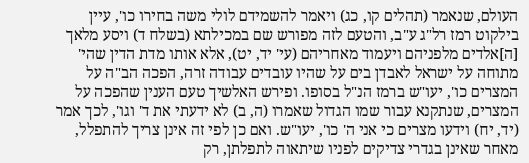העולם, שנאמר (תהלים קו, כג) ויאמר להשמידם לולי משה בחירו כו', עיין בילקוט רמז רל"ג ע"ב, והטעם לזה מפורש שם במכילתא (בשלח ד) ויסע מלאך [ה]אלדים מלפניהם ויעמוד מאחריהם (עי' יד, יט), אלא אותו מדת הדין שהי' מתוחה על ישראל לאבדן בים על שהיו עובדים עבודה זרה, הפכה הב"ה על המצרים כו', יעו"ש ברמז הנ"ל בסופו. ופירש האלשיך טעם הענין שהפכה על המצרים, שנתקנא עבור שמו הגדול שאמרו (ה, ב) לא ידעתי את ד' וגו', לכך אמר (יד, יח) וידעו מצרים כי אני ה' כו', יעו"ש. ואם כן לפי זה אינן צריך להתפלל, מאחר שאינן בגדרי צדיקים לפניו שיתאוה לתפלתן, רק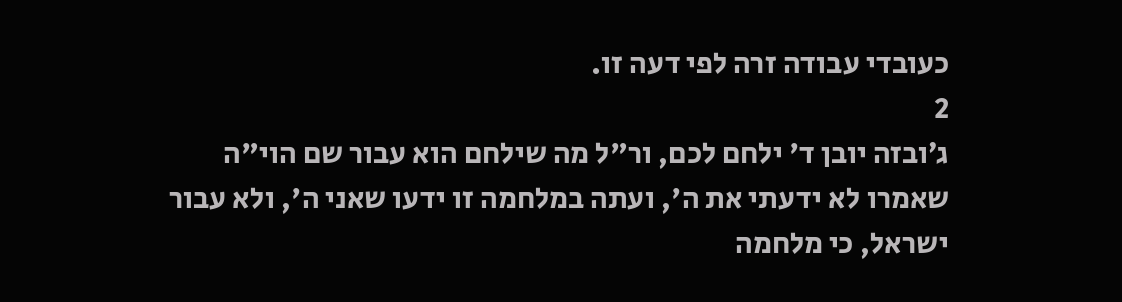כעובדי עבודה זרה לפי דעה זו.
2
ג׳ובזה יובן ד' ילחם לכם, ור"ל מה שילחם הוא עבור שם הוי"ה שאמרו לא ידעתי את ה', ועתה במלחמה זו ידעו שאני ה', ולא עבור ישראל, כי מלחמה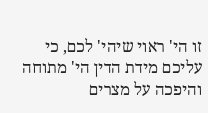זו הי' ראוי שיהי' לכם, כי עליכם מידת הדין הי' מתוחה והיפכה על מצרים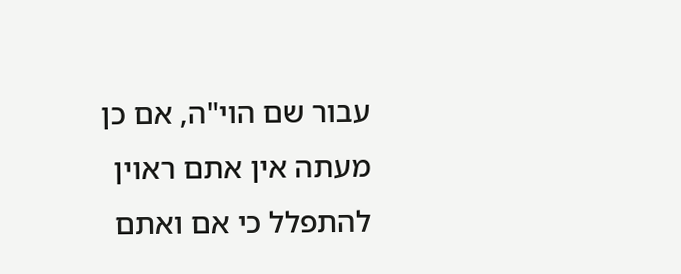עבור שם הוי"ה, אם כן מעתה אין אתם ראוין להתפלל כי אם ואתם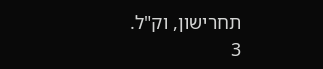תחרישון, וק"ל.
3